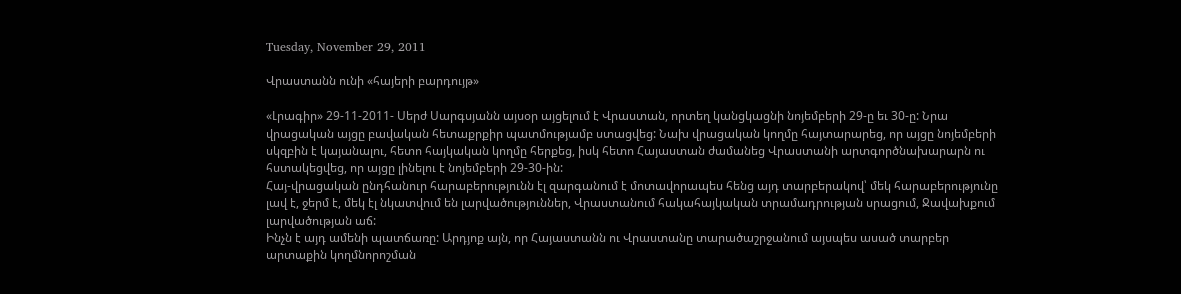Tuesday, November 29, 2011

Վրաստանն ունի «հայերի բարդույթ»

«Լրագիր» 29-11-2011- Սերժ Սարգսյանն այսօր այցելում է Վրաստան, որտեղ կանցկացնի նոյեմբերի 29-ը եւ 30-ը: Նրա վրացական այցը բավական հետաքրքիր պատմությամբ ստացվեց: Նախ վրացական կողմը հայտարարեց, որ այցը նոյեմբերի սկզբին է կայանալու, հետո հայկական կողմը հերքեց, իսկ հետո Հայաստան ժամանեց Վրաստանի արտգործնախարարն ու հստակեցվեց, որ այցը լինելու է նոյեմբերի 29-30-ին:
Հայ-վրացական ընդհանուր հարաբերությունն էլ զարգանում է մոտավորապես հենց այդ տարբերակով՝ մեկ հարաբերությունը լավ է, ջերմ է, մեկ էլ նկատվում են լարվածություններ, Վրաստանում հակահայկական տրամադրության սրացում, Ջավախքում լարվածության աճ:
Ինչն է այդ ամենի պատճառը: Արդյոք այն, որ Հայաստանն ու Վրաստանը տարածաշրջանում այսպես ասած տարբեր արտաքին կողմնորոշման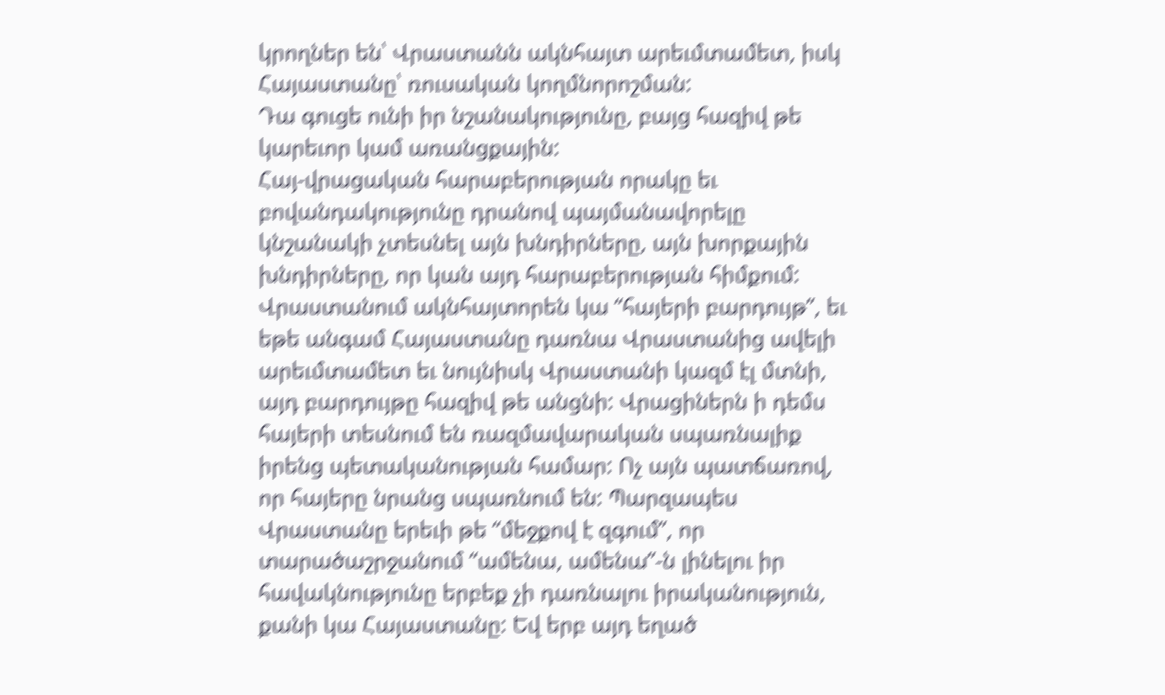կրողներ են՝ Վրաստանն ակնհայտ արեւմտամետ, իսկ Հայաստանը՝ ռուսական կողմնորոշման:
Դա գուցե ունի իր նշանակությունը, բայց հազիվ թե կարեւոր կամ առանցքային:
Հայ-վրացական հարաբերության որակը եւ բովանդակությունը դրանով պայմանավորելը կնշանակի չտեսնել այն խնդիրները, այն խորքային խնդիրները, որ կան այդ հարաբերության հիմքում:
Վրաստանում ակնհայտորեն կա “հայերի բարդույթ”, եւ եթե անգամ Հայաստանը դառնա Վրաստանից ավելի արեւմտամետ եւ նույնիսկ Վրաստանի կազմ էլ մտնի, այդ բարդույթը հազիվ թե անցնի: Վրացիներն ի դեմս հայերի տեսնում են ռազմավարական սպառնալիք իրենց պետականության համար: Ոչ այն պատճառով, որ հայերը նրանց սպառնում են: Պարզապես Վրաստանը երեւի թե “մեջքով է զգում”, որ տարածաշրջանում “ամենա, ամենա”-ն լինելու իր հավակնությունը երբեք չի դառնալու իրականություն, քանի կա Հայաստանը: Եվ երբ այդ եղած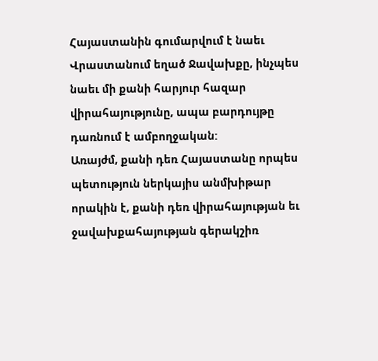Հայաստանին գումարվում է նաեւ Վրաստանում եղած Ջավախքը, ինչպես նաեւ մի քանի հարյուր հազար վիրահայությունը, ապա բարդույթը դառնում է ամբողջական:
Առայժմ, քանի դեռ Հայաստանը որպես պետություն ներկայիս անմխիթար որակին է, քանի դեռ վիրահայության եւ ջավախքահայության գերակշիռ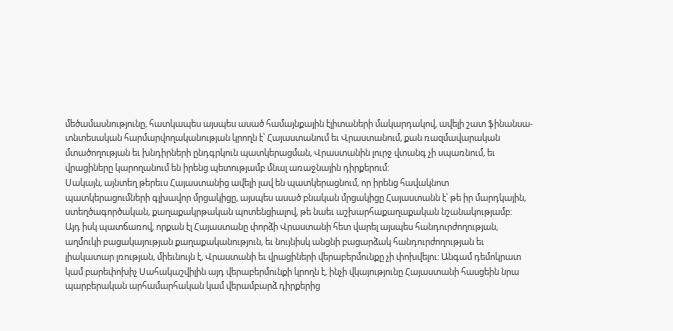մեծամասնությունը, հատկապես այսպես ասած համայնքային էլիտաների մակարդակով, ավելի շատ ֆինանսա-տնտեսական հարմարվողականության կրողն է՝ Հայաստանում եւ Վրաստանում, քան ռազմավարական մտածողության եւ խնդիրների ընդգրկուն պատկերացման, Վրաստանին լուրջ վտանգ չի սպառնում, եւ վրացիները կարողանում են իրենց պետությամբ մնալ առաջնային դիրքերում:
Սակայն, այնտեղ թերեւս Հայաստանից ավելի լավ են պատկերացնում, որ իրենց հավակնոտ պատկերացումների գլխավոր մրցակիցը, այսպես ասած բնական մրցակիցը Հայաստանն է՝ թե իր մարդկային, ստեղծագործական, քաղաքակրթական պոտենցիալով, թե նաեւ աշխարհաքաղաքական նշանակությամբ:
Այդ իսկ պատճառով, որքան էլ Հայաստանը փորձի Վրաստանի հետ վարել այսպես հանդուրժողության, աղմուկի բացակայության քաղաքականություն, եւ նույնիսկ անցնի բացարձակ հանդուրժողության եւ լիակատար լռության, միեւնույն է, Վրաստանի եւ վրացիների վերաբերմունքը չի փոխվելու: Անգամ դեմոկրատ կամ բարեփոխիչ Սահակաշվիլին այդ վերաբերմունքի կրողն է, ինչի վկայությունը Հայաստանի հասցեին նրա պարբերական արհամարհական կամ վերամբարձ դիրքերից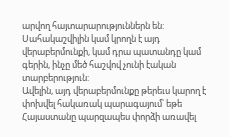արվող հայտարարություններն են: Սահակաշվիլին կամ կրողն է այդ վերաբերմունքի, կամ դրա պատանդը կամ գերին, ինչը մեծ հաշվով չունի էական տարբերություն:
Ավելին, այդ վերաբերմունքը թերեւս կարող է փոխվել հակառակ պարագայում՝ եթե Հայաստանը պարզապես փորձի առավել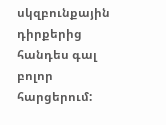սկզբունքային դիրքերից հանդես գալ բոլոր հարցերում: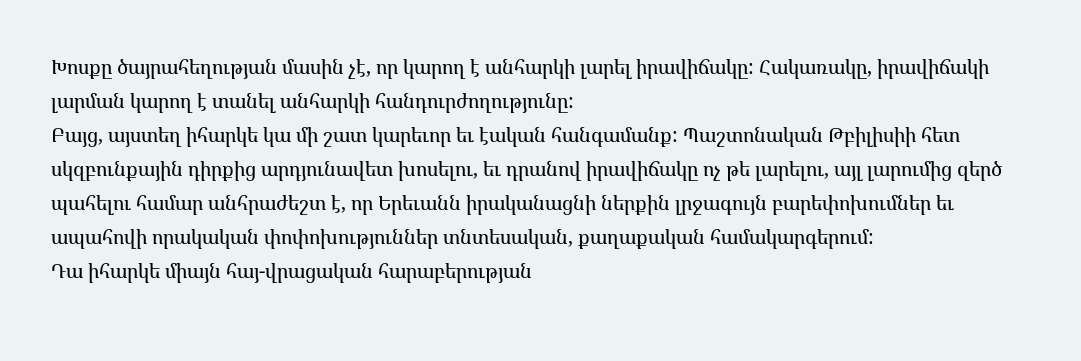Խոսքը ծայրահեղության մասին չէ, որ կարող է անհարկի լարել իրավիճակը: Հակառակը, իրավիճակի լարման կարող է տանել անհարկի հանդուրժողությունը:
Բայց, այստեղ իհարկե կա մի շատ կարեւոր եւ էական հանգամանք: Պաշտոնական Թբիլիսիի հետ սկզբունքային դիրքից արդյունավետ խոսելու, եւ դրանով իրավիճակը ոչ թե լարելու, այլ լարումից զերծ պահելու համար անհրաժեշտ է, որ Երեւանն իրականացնի ներքին լրջագույն բարեփոխումներ եւ ապահովի որակական փոփոխություններ տնտեսական, քաղաքական համակարգերում:
Դա իհարկե միայն հայ-վրացական հարաբերության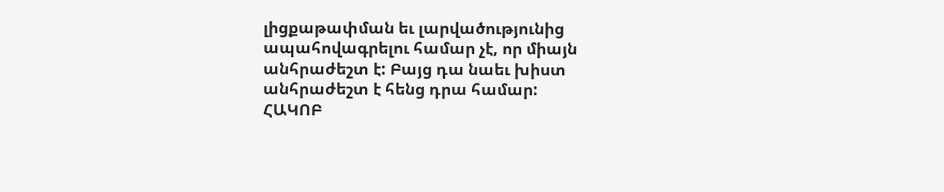լիցքաթափման եւ լարվածությունից ապահովագրելու համար չէ, որ միայն անհրաժեշտ է: Բայց դա նաեւ խիստ անհրաժեշտ է հենց դրա համար:
ՀԱԿՈԲ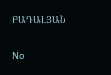ԲԱԴԱԼՅԱՆ

No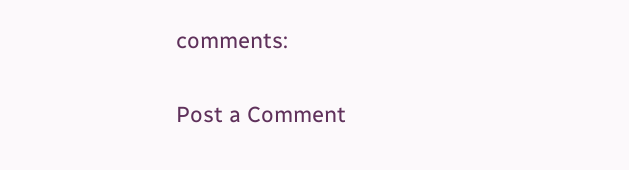comments:

Post a Comment